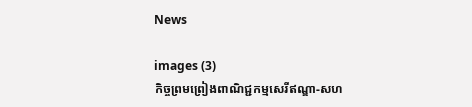News

images (3)
កិច្ចព្រមព្រៀងពាណិជ្ជកម្មសេរីឥណ្ឌា-សហ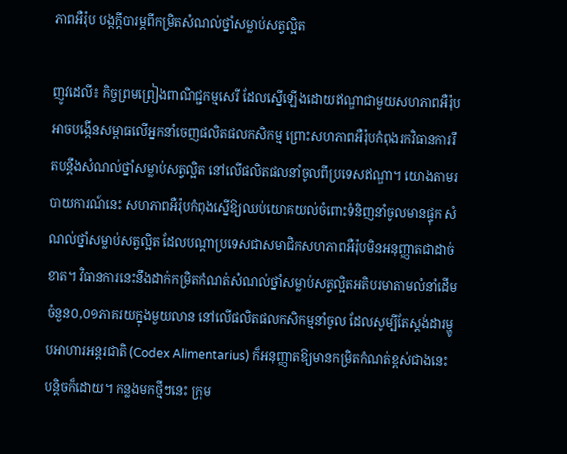ភាពអឺរ៉ុប បង្កក្តីបារម្ភពីកម្រិតសំណល់ថ្នាំសម្លាប់សត្វល្អិត

ញូវដេលី៖ កិច្ចព្រមព្រៀងពាណិជ្ជកម្មសេរី ដែលស្នើឡើងដោយឥណ្ឌាជាមួយសហភាពអឺរ៉ុប អាចបង្កើនសម្ពាធលើអ្នកនាំចេញផលិតផលកសិកម្ម ព្រោះសហភាពអឺរ៉ុបកំពុងរកវិធានការរឹតបន្តឹងសំណល់ថ្នាំសម្លាប់សត្វល្អិត នៅលើផលិតផលនាំចូលពីប្រទេសឥណ្ឌា។ យោងតាមរបាយការណ៍នេះ សហភាពអឺរ៉ុបកំពុងស្នើឱ្យឈប់យោគយល់ចំពោះទំនិញនាំចូលមានផ្ទុក សំណល់ថ្នាំសម្លាប់សត្វល្អិត ដែលបណ្តាប្រទេសជាសមាជិកសហភាពអឺរ៉ុបមិនអនុញ្ញាតជាដាច់ខាត។ វិធានការនេះនឹងដាក់កម្រិតកំណត់សំណល់ថ្នាំសម្លាប់សត្វល្អិតអតិបរមាតាមលំនាំដើមចំនួន០,០១ភាគរយក្នុងមួយលាន នៅលើផលិតផលកសិកម្មនាំចូល ដែលសូម្បីតែស្តង់ដារម្ហូបអាហារអន្តរជាតិ (Codex Alimentarius) ក៏អនុញ្ញាតឱ្យមានកម្រិតកំណត់ខ្ពស់ជាងនេះបន្តិចក៏ដោយ។ កន្លងមកថ្មីៗនេះ ក្រុម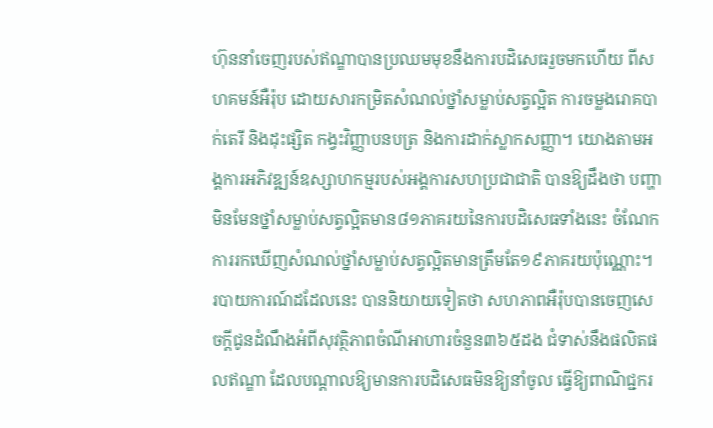ហ៊ុននាំចេញរបស់ឥណ្ឌាបានប្រឈមមុខនឹងការបដិសេធរួចមកហើយ ពីសហគមន៍អឺរ៉ុប ដោយសារកម្រិតសំណល់ថ្នាំសម្លាប់សត្វល្អិត ការចម្លងរោគបាក់តេរី និងដុះផ្សិត កង្វះវិញ្ញាបនបត្រ និងការដាក់ស្លាកសញ្ញា។ យោងតាមអង្គការអភិវឌ្ឍន៍ឧស្សាហកម្មរបស់អង្គការសហប្រជាជាតិ បានឱ្យដឹងថា បញ្ហាមិនមែនថ្នាំសម្លាប់សត្វល្អិតមាន៨១ភាគរយនៃការបដិសេធទាំងនេះ ចំណែកការរកឃើញសំណល់ថ្នាំសម្លាប់សត្វល្អិតមានត្រឹមតែ១៩ភាគរយប៉ុណ្ណោះ។ របាយការណ៍ដដែលនេះ បាននិយាយទៀតថា សហភាពអឺរ៉ុបបានចេញសេចក្តីជូនដំណឹងអំពីសុវត្ថិភាពចំណីអាហារចំនួន៣៦៥ដង ជំទាស់នឹងផលិតផលឥណ្ឌា ដែលបណ្តាលឱ្យមានការបដិសេធមិនឱ្យនាំចូល ធ្វើឱ្យពាណិជ្ជករ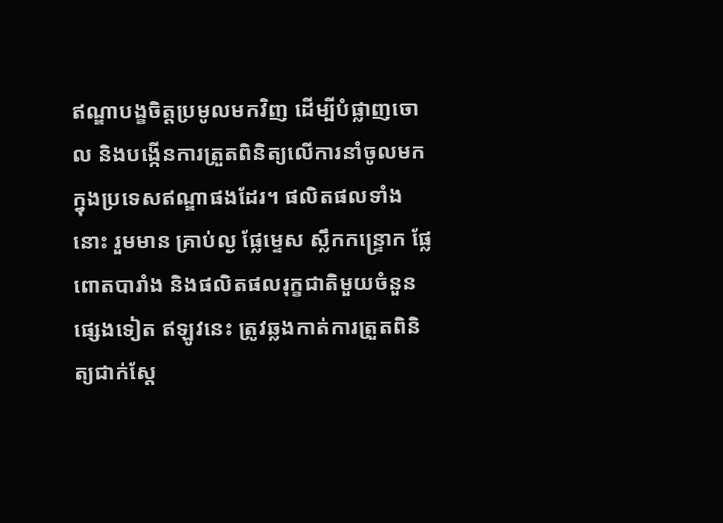ឥណ្ឌាបង្ខចិត្តប្រមូលមកវិញ ដើម្បីបំផ្លាញចោល និងបង្កើនការត្រួតពិនិត្យលើការនាំចូលមកក្នុងប្រទេសឥណ្ឌាផងដែរ។ ផលិតផលទាំងនោះ រួមមាន គ្រាប់ល្ង ផ្លែម្ទេស ស្លឹកកន្ទ្រោក ផ្លែពោតបារាំង និងផលិតផលរុក្ខជាតិមួយចំនួនផ្សេងទៀត ឥឡូវនេះ ត្រូវឆ្លងកាត់ការត្រួតពិនិត្យជាក់ស្តែ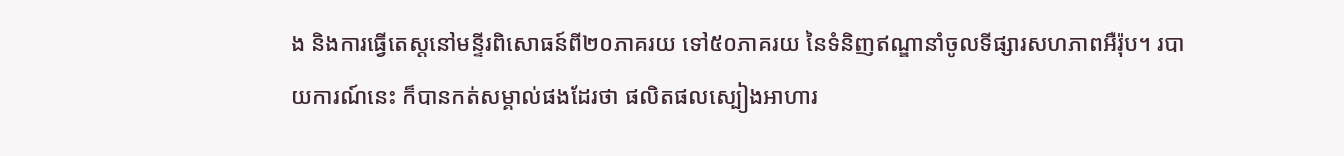ង និងការធ្វើតេស្តនៅមន្ទីរពិសោធន៍ពី២០ភាគរយ ទៅ៥០ភាគរយ នៃទំនិញឥណ្ឌានាំចូលទីផ្សារសហភាពអឺរ៉ុប។ របាយការណ៍នេះ ក៏បានកត់សម្គាល់ផងដែរថា ផលិតផលស្បៀងអាហារ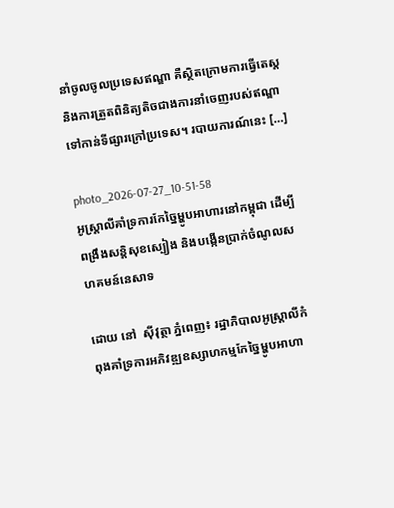នាំចូលចូលប្រទេសឥណ្ឌា គឺស្ថិតក្រោមការធ្វើតេស្ត និងការត្រួតពិនិត្យតិចជាងការនាំចេញរបស់ឥណ្ឌា ទៅកាន់ទីផ្សារក្រៅប្រទេស។ របាយការណ៍នេះ […]

photo_2026-07-27_10-51-58
អូស្ត្រាលីគាំទ្រការកែច្នៃម្ហូបអាហារនៅកម្ពុជា ដើម្បីពង្រឹងសន្តិសុខស្បៀង និងបង្កើនប្រាក់ចំណូលសហគមន៍នេសាទ

ដោយ នៅ  ស៊ីវុត្ថា ភ្នំពេញ៖ រដ្ឋាភិបាលអូស្ត្រាលីកំពុងគាំទ្រការអភិវឌ្ឍឧស្សាហកម្មកែច្នៃម្ហូបអាហា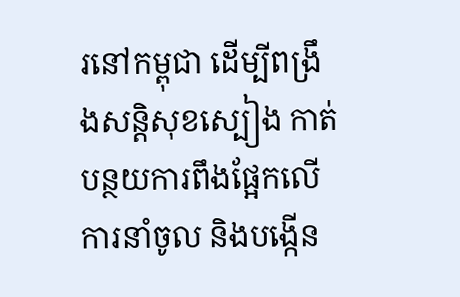រនៅកម្ពុជា ដើម្បីពង្រឹងសន្តិសុខស្បៀង កាត់បន្ថយការពឹងផ្អែកលើការនាំចូល និងបង្កើន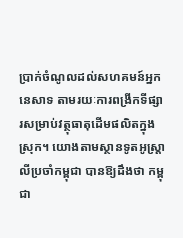ប្រាក់ចំណូលដល់សហគមន៍អ្នកនេសាទ តាមរយៈការពង្រីកទីផ្សារសម្រាប់វត្ថុធាតុដើមផលិតក្នុងស្រុក។ យោងតាមស្ថានទូតអូស្ត្រាលីប្រចាំកម្ពុជា បានឱ្យដឹងថា កម្ពុជា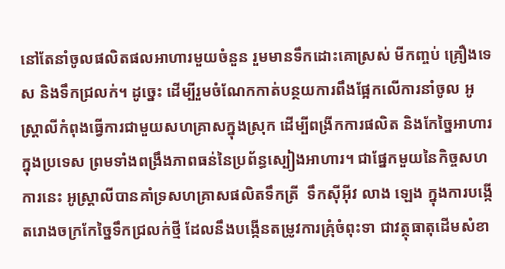នៅតែនាំចូលផលិតផលអាហារមួយចំនួន រួមមានទឹកដោះគោស្រស់ មីកញ្ចប់ គ្រឿងទេស និងទឹកជ្រលក់។ ដូច្នេះ ដើម្បីរួមចំណែកកាត់បន្ថយការពឹងផ្អែកលើការនាំចូល អូស្ត្រាលីកំពុងធ្វើការជាមួយសហគ្រាសក្នុងស្រុក ដើម្បីពង្រីកការផលិត និងកែច្នៃអាហារក្នុងប្រទេស ព្រមទាំងពង្រឹងភាពធន់នៃប្រព័ន្ធស្បៀងអាហារ។ ជាផ្នែកមួយនៃកិច្ចសហការនេះ អូស្ត្រាលីបានគាំទ្រសហគ្រាសផលិតទឹកត្រី  ទឹកស៊ីអ៊ីវ លាង ឡេង ក្នុងការបង្កើតរោងចក្រកែច្នៃទឹកជ្រលក់ថ្មី ដែលនឹងបង្កើនតម្រូវការគ្រុំចំពុះទា ជាវត្ថុធាតុដើមសំខា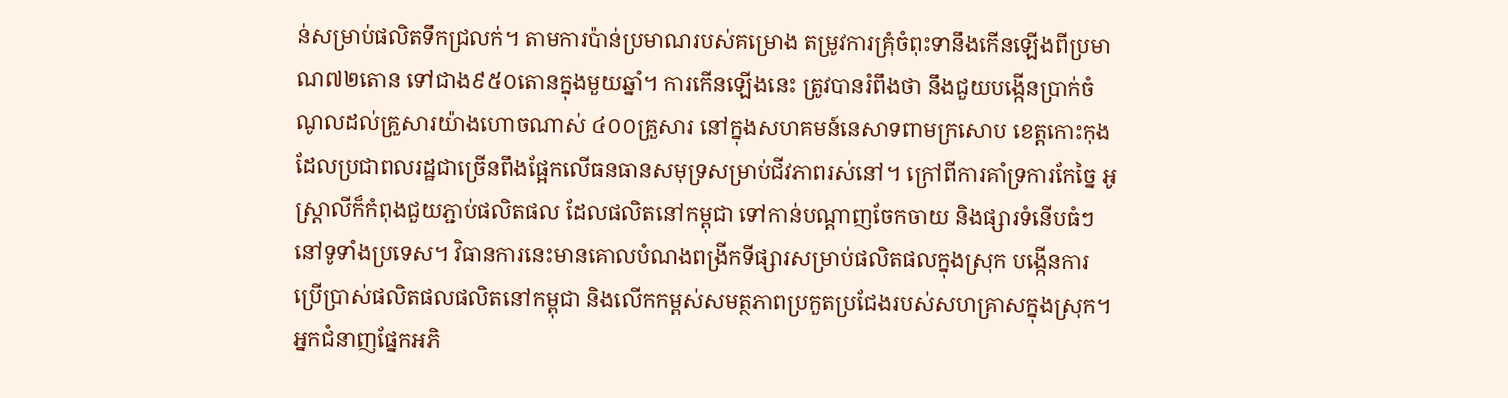ន់សម្រាប់ផលិតទឹកជ្រលក់។ តាមការប៉ាន់ប្រមាណរបស់គម្រោង តម្រូវការគ្រុំចំពុះទានឹងកើនឡើងពីប្រមាណ៧២តោន ទៅជាង៩៥០តោនក្នុងមួយឆ្នាំ។ ការកើនឡើងនេះ ត្រូវបានរំពឹងថា នឹងជួយបង្កើនប្រាក់ចំណូលដល់គ្រួសារយ៉ាងហោចណាស់ ៤០០គ្រួសារ នៅក្នុងសហគមន៍នេសាទពាមក្រសោប ខេត្តកោះកុង ដែលប្រជាពលរដ្ឋជាច្រើនពឹងផ្អែកលើធនធានសមុទ្រសម្រាប់ជីវភាពរស់នៅ។ ក្រៅពីការគាំទ្រការកែច្នៃ អូស្ត្រាលីក៏កំពុងជួយភ្ជាប់ផលិតផល ដែលផលិតនៅកម្ពុជា ទៅកាន់បណ្តាញចែកចាយ និងផ្សារទំនើបធំៗនៅទូទាំងប្រទេស។ វិធានការនេះមានគោលបំណងពង្រីកទីផ្សារសម្រាប់ផលិតផលក្នុងស្រុក បង្កើនការប្រើប្រាស់ផលិតផលផលិតនៅកម្ពុជា និងលើកកម្ពស់សមត្ថភាពប្រកួតប្រជែងរបស់សហគ្រាសក្នុងស្រុក។ អ្នកជំនាញផ្នែកអភិ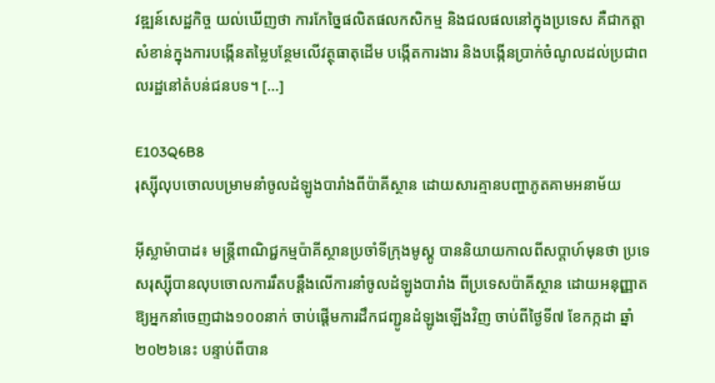វឌ្ឍន៍សេដ្ឋកិច្ច យល់ឃើញថា ការកែច្នៃផលិតផលកសិកម្ម និងជលផលនៅក្នុងប្រទេស គឺជាកត្តាសំខាន់ក្នុងការបង្កើនតម្លៃបន្ថែមលើវត្ថុធាតុដើម បង្កើតការងារ និងបង្កើនប្រាក់ចំណូលដល់ប្រជាពលរដ្ឋនៅតំបន់ជនបទ។ […]

E103Q6B8
រុស្ស៊ីលុបចោលបម្រាមនាំចូលដំឡូងបារាំងពីប៉ាគីស្ថាន ដោយសារគ្មានបញ្ហាភូតគាមអនាម័យ

អ៊ីស្លាម៉ាបាដ៖ មន្ត្រីពាណិជ្ជកម្មប៉ាគីស្ថានប្រចាំទីក្រុងមូស្គូ បាននិយាយកាលពីសប្តាហ៍មុនថា ប្រទេសរុស្ស៊ីបានលុបចោលការរឹតបន្តឹងលើការនាំចូលដំឡូងបារាំង ពីប្រទេសប៉ាគីស្ថាន ដោយអនុញ្ញាតឱ្យអ្នកនាំចេញជាង១០០នាក់ ចាប់ផ្តើមការដឹកជញ្ជូនដំឡូងឡើងវិញ ចាប់ពីថ្ងៃទី៧ ខែកក្កដា ឆ្នាំ២០២៦នេះ បន្ទាប់ពីបាន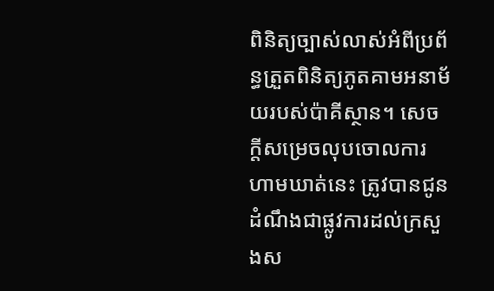ពិនិត្យច្បាស់លាស់អំពីប្រព័ន្ធត្រួតពិនិត្យភូតគាមអនាម័យរបស់ប៉ាគីស្ថាន។ សេចក្តីសម្រេចលុបចោលការហាមឃាត់នេះ ត្រូវបានជូនដំណឹងជាផ្លូវការដល់ក្រសួងស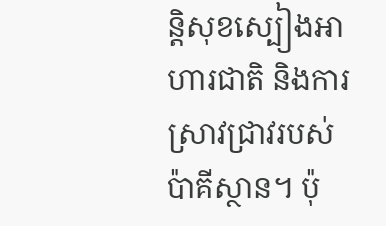ន្តិសុខស្បៀងអាហារជាតិ និងការស្រាវជ្រាវរបស់ប៉ាគីស្ថាន។ ប៉ុ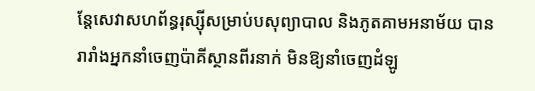ន្តែសេវាសហព័ន្ធរុស្ស៊ីសម្រាប់បសុព្យាបាល និងភូតគាមអនាម័យ បានរារាំងអ្នកនាំចេញប៉ាគីស្ថានពីរនាក់ មិនឱ្យនាំចេញដំឡូ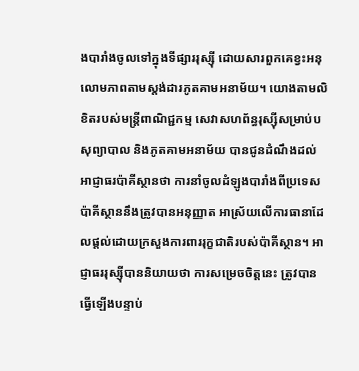ងបារាំងចូលទៅក្នុងទីផ្សាររុស្ស៊ី ដោយសារពួកគេខ្វះអនុលោមភាពតាមស្តង់ដារភូតគាមអនាម័យ។ យោងតាមលិខិតរបស់មន្ត្រីពាណិជ្ជកម្ម សេវាសហព័ន្ធរុស្ស៊ីសម្រាប់បសុព្យាបាល និងភូតគាមអនាម័យ បានជូនដំណឹងដល់អាជ្ញាធរប៉ាគីស្ថានថា ការនាំចូលដំឡូងបារាំងពីប្រទេសប៉ាគីស្ថាននឹងត្រូវបានអនុញ្ញាត អាស្រ័យលើការធានាដែលផ្តល់ដោយក្រសួងការពាររុក្ខជាតិរបស់ប៉ាគីស្ថាន។ អាជ្ញាធររុស្ស៊ីបាននិយាយថា ការសម្រេចចិត្តនេះ ត្រូវបានធ្វើឡើងបន្ទាប់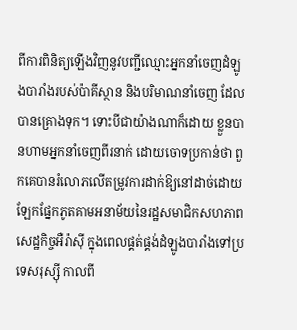ពីការពិនិត្យឡើងវិញនូវបញ្ជីឈ្មោះអ្នកនាំចេញដំឡូងបារាំងរបស់ប៉ាគីស្ថាន និងបរិមាណនាំចេញ ដែលបានគ្រោងទុក។ ទោះបីជាយ៉ាងណាក៏ដោយ ខ្លួនបានហាមអ្នកនាំចេញពីរនាក់ ដោយចោទប្រកាន់ថា ពួកគេបានរំលោភលើតម្រូវការដាក់ឱ្យនៅដាច់ដោយឡែកផ្នែកភូតគាមអនាម័យនៃរដ្ឋសមាជិកសហភាពសេដ្ឋកិច្ចអឺរ៉ាស៊ី ក្នុងពេលផ្គត់ផ្គង់ដំឡូងបារាំងទៅប្រទេសរុស្ស៊ី កាលពី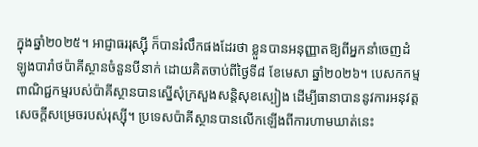ក្នុងឆ្នាំ២០២៥។ អាជ្ញាធររុស្ស៊ី ក៏បានរំលឹកផងដែរថា ខ្លួនបានអនុញ្ញាតឱ្យពីអ្នកនាំចេញដំឡូងបារាំថប៉ាគីស្ថានចំនួនបីនាក់ ដោយគិតចាប់ពីថ្ងៃទី៨ ខែមេសា ឆ្នាំ២០២៦។ បេសកកម្មពាណិជ្ជកម្មរបស់ប៉ាគីស្ថានបានស្នើសុំក្រសួងសន្តិសុខស្បៀង ដើម្បីធានាបាននូវការអនុវត្តសេចក្តីសម្រេចរបស់រុស្ស៊ី។ ប្រទេសប៉ាគីស្ថានបានលើកឡើងពីការហាមឃាត់នេះ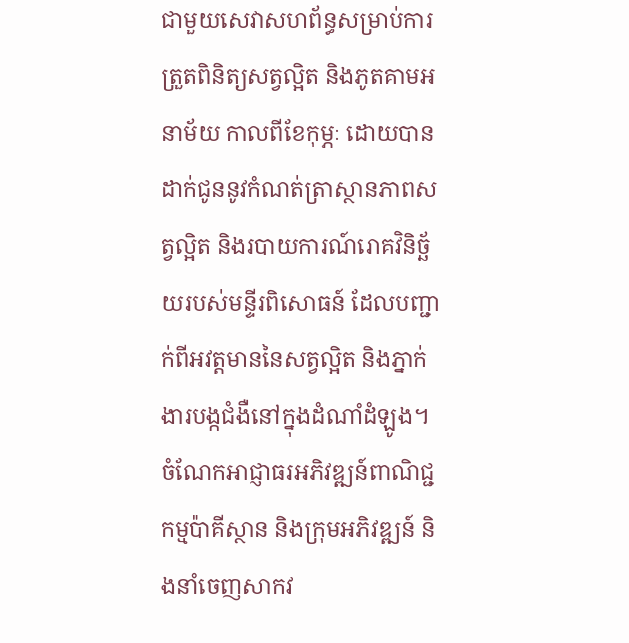ជាមួយសេវាសហព័ន្ធសម្រាប់ការត្រួតពិនិត្យសត្វល្អិត និងភូតគាមអនាម័យ កាលពីខែកុម្ភៈ ដោយបានដាក់ជូននូវកំណត់ត្រាស្ថានភាពសត្វល្អិត និងរបាយការណ៍រោគវិនិច្ឆ័យរបស់មន្ទីរពិសោធន៍ ដែលបញ្ជាក់ពីអវត្តមាននៃសត្វល្អិត និងភ្នាក់ងារបង្កជំងឺនៅក្នុងដំណាំដំឡូង។ ចំណែកអាជ្ញាធរអភិវឌ្ឍន៍ពាណិជ្ជកម្មប៉ាគីស្ថាន និងក្រុមអភិវឌ្ឍន៍ និងនាំចេញសាកវ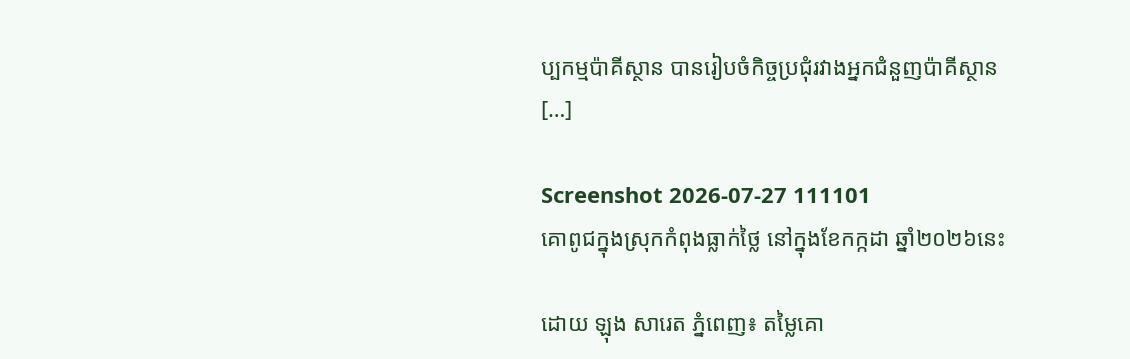ប្បកម្មប៉ាគីស្ថាន បានរៀបចំកិច្ចប្រជុំរវាងអ្នកជំនួញប៉ាគីស្ថាន […]

Screenshot 2026-07-27 111101
គោពូជក្នុងស្រុកកំពុងធ្លាក់ថ្លៃ នៅក្នុងខែកក្កដា ឆ្នាំ២០២៦នេះ

ដោយ ឡុង សារេត ភ្នំពេញ៖ តម្លៃគោ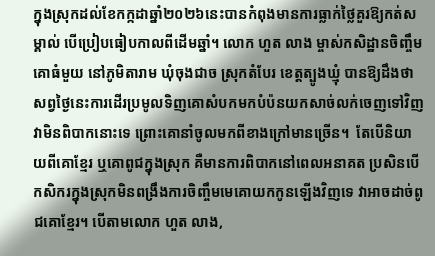ក្នុងស្រុកដល់ខែកក្កដាឆ្នាំ២០២៦នេះបានកំពុងមានការធ្លាក់ថ្លៃគួរឱ្យកត់សម្គាល់ បើប្រៀបធៀបកាលពីដើមឆ្នាំ។ លោក ហួត លាង ម្ចាស់កសិដ្ឋានចិញ្ចឹមគោធំមួយ នៅភូមិតារាម ឃុំចុងជាច ស្រុកតំបែរ ខេត្តត្បូងឃ្មុំ បានឱ្យដឹងថា សព្វថ្ងៃនេះការដើរប្រមូលទិញគោសំបកមកបំប៉នយកសាច់លក់ចេញទៅវិញ វាមិនពិបាកនោះទេ ព្រោះគោនាំចូលមកពីខាងក្រៅមានច្រើន។  តែបើនិយាយពីគោខ្មែរ ឬគោពូជក្នុងស្រុក គឺមានការពិបាកនៅពេលអនាគត ប្រសិនបើកសិករក្នុងស្រុកមិនពង្រឹងការចិញ្ចឹមមេគោយកកូនឡើងវិញទេ វាអាចដាច់ពូជគោខ្មែរ។ បើតាមលោក ហួត លាង,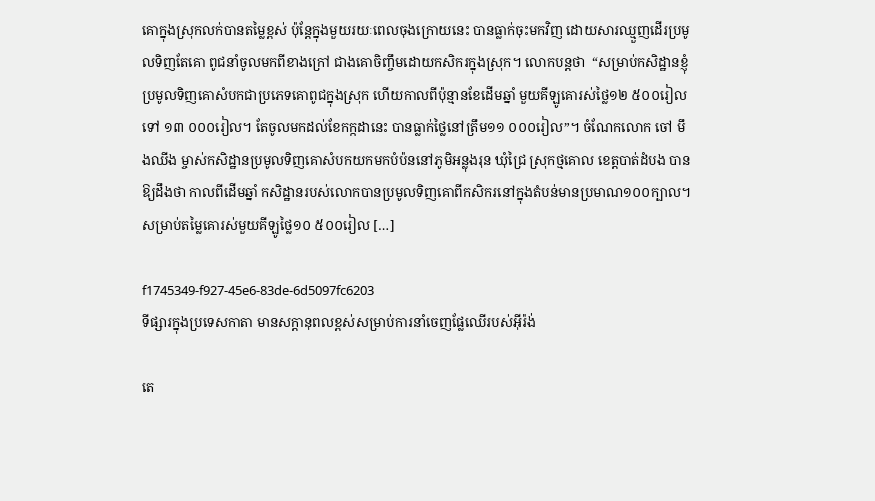គោក្នុងស្រុកលក់បានតម្លៃខ្ពស់ ប៉ុន្តែក្នុងមួយរយៈពេលចុងក្រោយនេះ បានធ្លាក់ចុះមកវិញ ដោយសារឈ្មួញដើរប្រមូលទិញតែគោ ពូជនាំចូលមកពីខាងក្រៅ ជាងគោចិញ្ចឹមដោយកសិករក្នុងស្រុក។ លោកបន្តថា  “សម្រាប់កសិដ្ឋានខ្ញុំ ប្រមូលទិញគោសំបកជាប្រភេទគោពូជក្នុងស្រុក ហើយកាលពីប៉ុន្មានខែដើមឆ្នាំ មួយគីឡូគោរស់ថ្លៃ១២ ៥០០រៀលទៅ ១៣ ០០០រៀល។ តែចូលមកដល់ខែកក្កដានេះ បានធ្លាក់ថ្លៃនៅត្រឹម១១ ០០០រៀល”។ ចំណែកលោក ចៅ មឹងឈីង ម្ចាស់កសិដ្ឋានប្រមូលទិញគោសំបកយកមកបំប៉ននៅភូមិអន្លុងរុន ឃុំជ្រៃ ស្រុកថ្មគោល ខេត្តបាត់ដំបង បានឱ្យដឹងថា កាលពីដើមឆ្នាំ កសិដ្ឋានរបស់លោកបានប្រមូលទិញគោពីកសិករនៅក្នុងតំបន់មានប្រមាណ១០០ក្បាល។ សម្រាប់តម្លៃគោរស់មួយគីឡូថ្លៃ១០ ៥០០រៀល […]

f1745349-f927-45e6-83de-6d5097fc6203
ទីផ្សារក្នុងប្រទេសកាតា មានសក្តានុពលខ្ពស់សម្រាប់ការនាំចេញផ្លែឈើរបស់អ៊ីរ៉ង់

តេ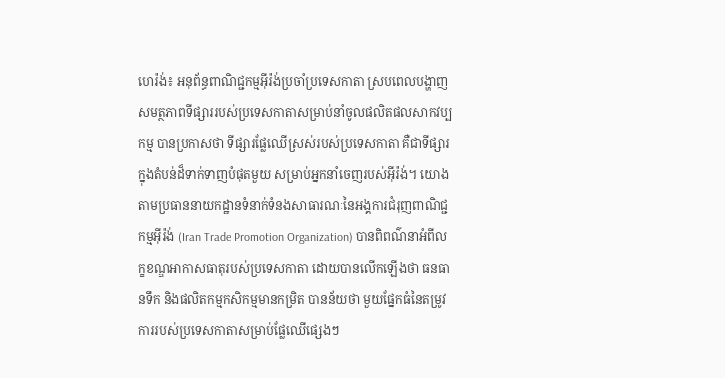ហេរ៉ង់៖ អនុព័ន្ធពាណិជ្ជកម្មអ៊ីរ៉ង់ប្រចាំប្រទេសកាតា ស្របពេលបង្ហាញសមត្ថភាពទីផ្សាររបស់ប្រទេសកាតាសម្រាប់នាំចូលផលិតផលសាកវប្បកម្ម បានប្រកាសថា ទីផ្សារផ្លែឈើស្រស់របស់ប្រទេសកាតា គឺជាទីផ្សារក្នុងតំបន់ដ៏ទាក់ទាញបំផុតមួយ សម្រាប់អ្នកនាំចេញរបស់អ៊ីរ៉ង់។ យោងតាមប្រធាននាយកដ្ឋានទំនាក់ទំនងសាធារណៈនៃអង្គការជំរុញពាណិជ្ជកម្មអ៊ីរ៉ង់ (Iran Trade Promotion Organization) បានពិពណ៌នាអំពីលក្ខខណ្ឌអាកាសធាតុរបស់ប្រទេសកាតា ដោយបានលើកឡើងថា ធនធានទឹក និងផលិតកម្មកសិកម្មមានកម្រិត បានន័យថា មួយផ្នែកធំនៃតម្រូវការរបស់ប្រទេសកាតាសម្រាប់ផ្លែឈើផ្សេងៗ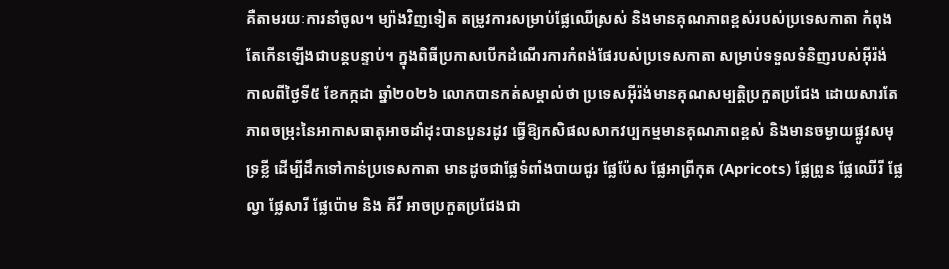គឺតាមរយៈការនាំចូល។ ម្យ៉ាងវិញទៀត តម្រូវការសម្រាប់ផ្លែឈើស្រស់ និងមានគុណភាពខ្ពស់របស់ប្រទេសកាតា កំពុងតែកើនឡើងជាបន្តបន្ទាប់។ ក្នុងពិធីប្រកាសបើកដំណើរការកំពង់ផែរបស់ប្រទេសកាតា សម្រាប់ទទួលទំនិញរបស់អ៊ីរ៉ង់ កាលពីថ្ងៃទី៥ ខែកក្កដា ឆ្នាំ២០២៦ លោកបានកត់សម្គាល់ថា ប្រទេសអ៊ីរ៉ង់មានគុណសម្បត្តិប្រកួតប្រជែង ដោយសារតែភាពចម្រុះនៃអាកាសធាតុអាចដាំដុះបានបួនរដូវ ធ្វើឱ្យកសិផលសាកវប្បកម្មមានគុណភាពខ្ពស់ និងមានចម្ងាយផ្លូវសមុទ្រខ្លី ដើម្បីដឹកទៅកាន់ប្រទេសកាតា មានដូចជាផ្លែទំពាំងបាយជូរ ផ្លែប៉ែស ផ្លែអាព្រីកុត (Apricots) ផ្លែព្រូន ផ្លែឈើរី ផ្លែល្វា ផ្លែសារី ផ្លែប៉ោម និង គីវី អាចប្រកួតប្រជែងជា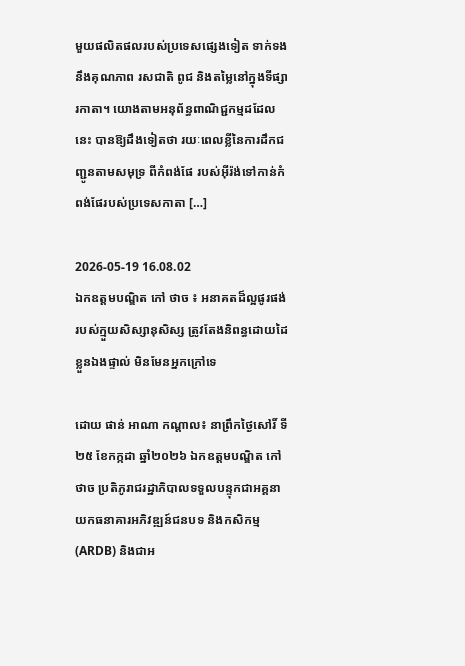មួយផលិតផលរបស់ប្រទេសផ្សេងទៀត ទាក់ទងនឹងគុណភាព រសជាតិ ពូជ និងតម្លៃនៅក្នុងទីផ្សារកាតា។ យោងតាមអនុព័ន្ធពាណិជ្ជកម្មដដែលនេះ បានឱ្យដឹងទៀតថា រយៈពេលខ្លីនៃការដឹកជញ្ជូនតាមសមុទ្រ ពីកំពង់ផែ របស់អ៊ីរ៉ង់ទៅកាន់កំពង់ផែរបស់ប្រទេសកាតា […]

2026-05-19 16.08.02
ឯកឧត្តមបណ្ឌិត កៅ ថាច ៖ អនាគតដ៏ល្អផូរផង់របស់ក្មួយសិស្សានុសិស្ស ត្រូវតែងនិពន្ធដោយដៃខ្លួនឯងផ្ទាល់ មិនមែនអ្នកក្រៅទេ

ដោយ ផាន់ អាណា កណ្តាល៖ នាព្រឹកថ្ងៃសៅរិ៍ ទី២៥ ខែកក្កដា ឆ្នាំ២០២៦ ឯកឧត្តមបណ្ឌិត កៅ ថាច ប្រតិភូរាជរដ្ឋាភិបាលទទួលបន្ទុកជាអគ្គនាយកធនាគារអភិវឌ្ឍន៍ជនបទ និងកសិកម្ម (ARDB) និងជាអ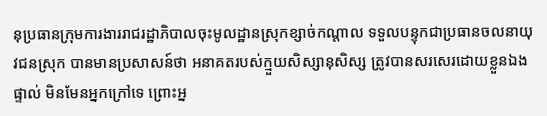នុប្រធានក្រុមការងាររាជរដ្ឋាភិបាលចុះមូលដ្ឋានស្រុកខ្សាច់កណ្តាល ទទួលបន្ទុកជាប្រធានចលនាយុវជនស្រុក បានមានប្រសាសន៍ថា អនាគតរបស់ក្មួយសិស្សានុសិស្ស ត្រូវបានសរសេរដោយខ្លួនឯងផ្ទាល់ មិនមែនអ្នកក្រៅទេ ព្រោះអ្ន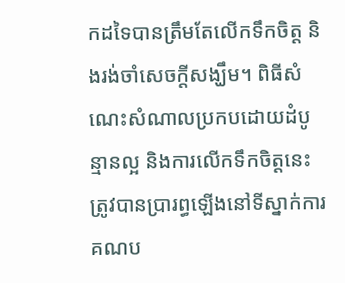កដទៃបានត្រឹមតែលើកទឹកចិត្ត និងរង់ចាំសេចក្តីសង្ឃឹម។ ពិធីសំណេះសំណាលប្រកបដោយដំបូន្មានល្អ និងការលើកទឹកចិត្តនេះ ត្រូវបានប្រារព្ធឡើងនៅទីស្នាក់ការគណប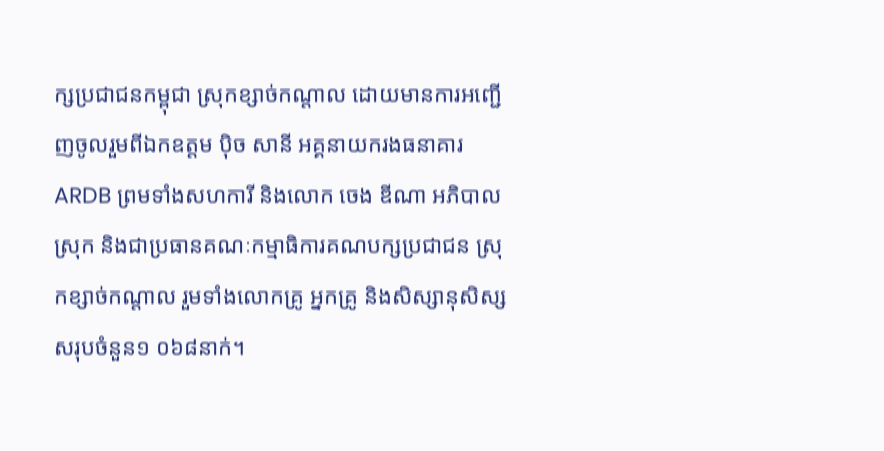ក្សប្រជាជនកម្ពុជា ស្រុកខ្សាច់កណ្តាល ដោយមានការអញ្ជើញចូលរួមពីឯកឧត្តម ប៉ិច សានី អគ្គនាយករងធនាគារ ARDB ព្រមទាំងសហការី និងលោក ចេង ឌីណា អភិបាលស្រុក និងជាប្រធានគណៈកម្មាធិការគណបក្សប្រជាជន ស្រុកខ្សាច់កណ្តាល រួមទាំងលោកគ្រូ អ្នកគ្រូ និងសិស្សានុសិស្សសរុបចំនួន១ ០៦៨នាក់។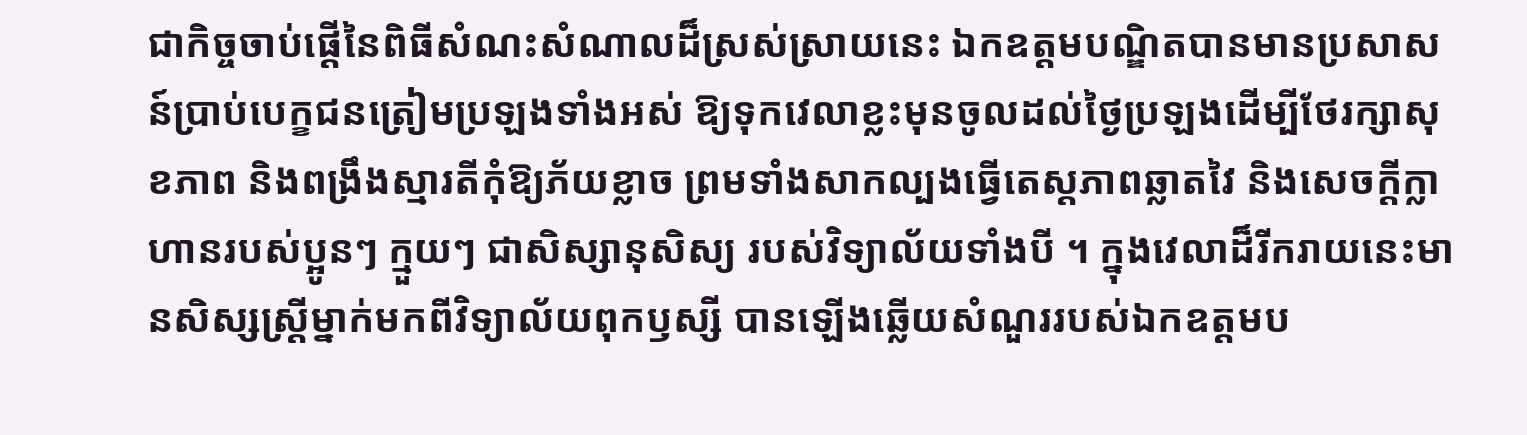ជាកិច្ចចាប់ផ្តើនៃពិធីសំណះសំណាលដ៏ស្រស់ស្រាយនេះ ឯកឧត្តមបណ្ឌិតបានមានប្រសាសន៍ប្រាប់បេក្ខជនត្រៀមប្រឡងទាំងអស់ ឱ្យទុកវេលាខ្លះមុនចូលដល់ថ្ងៃប្រឡងដើម្បីថែរក្សាសុខភាព និងពង្រឹងស្មារតីកុំឱ្យភ័យខ្លាច ព្រមទាំងសាកល្បងធ្វើតេស្តភាពឆ្លាតវៃ និងសេចក្តីក្លាហានរបស់ប្អូនៗ ក្មួយៗ ជាសិស្សានុសិស្យ របស់វិទ្យាល័យទាំងបី ។ ក្នុងវេលាដ៏រីករាយនេះមានសិស្សស្ត្រីម្នាក់មកពីវិទ្យាល័យពុកឫស្សី បានឡើងឆ្លើយសំណួររបស់ឯកឧត្តមប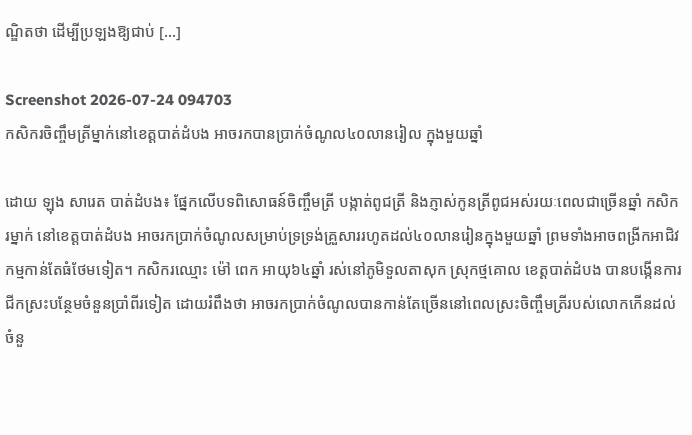ណ្ឌិតថា ដើម្បីប្រឡងឱ្យជាប់ […]

Screenshot 2026-07-24 094703
កសិករចិញ្ចឹមត្រីម្នាក់នៅខេត្តបាត់ដំបង អាចរកបានប្រាក់ចំណូល៤០លានរៀល ក្នុងមួយឆ្នាំ

ដោយ ឡុង សារេត បាត់ដំបង៖ ផ្នែកលើបទពិសោធន៍ចិញ្ចឹមត្រី បង្កាត់ពូជត្រី និងភ្ញាស់កូនត្រីពូជអស់រយៈពេលជាច្រើនឆ្នាំ កសិករម្នាក់ នៅខេត្តបាត់ដំបង អាចរកប្រាក់ចំណូលសម្រាប់ទ្រទ្រង់គ្រួសាររហូតដល់៤០លានរៀនក្នុងមួយឆ្នាំ ព្រមទាំងអាចពង្រីកអាជិវកម្មកាន់តែធំថែមទៀត។ កសិករឈ្មោះ ម៉ៅ ពេក អាយុ៦៤ឆ្នាំ រស់នៅភូមិទួលតាសុក ស្រុកថ្មគោល ខេត្តបាត់ដំបង បានបង្កើនការជីកស្រះបន្ថែមចំនួនប្រាំពីរទៀត ដោយរំពឹងថា អាចរកប្រាក់ចំណូលបានកាន់តែច្រើននៅពេលស្រះចិញ្ចឹមត្រីរបស់លោកកើនដល់ចំនួ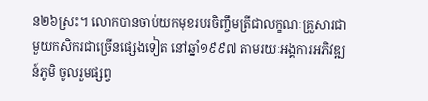ន២៦ស្រះ។ លោកបានចាប់យកមុខរបរចិញ្ចឹមត្រីជាលក្ខណៈគ្រួសារជាមួយកសិករជាច្រើនផ្សេងទៀត នៅឆ្នាំ១៩៩៧ តាមរយៈអង្គការអភិវឌ្ឍន៍ភូមិ ចូលរួមផ្សព្វ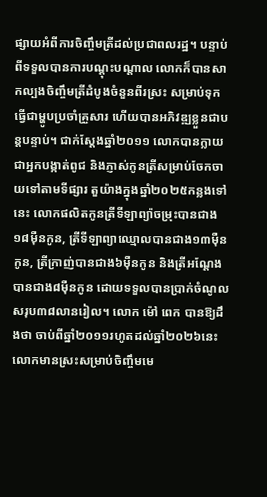ផ្សាយអំពីការចិញ្ចឹមត្រីដល់ប្រជាពលរដ្ឋ។ បន្ទាប់ពីទទួលបានការបណ្តុះបណ្តាល លោកក៏បានសាកល្បងចិញ្ចឹមត្រីដំបូងចំនួនពីរស្រះ សម្រាប់ទុកធ្វើជាម្ហូបប្រចាំគ្រួសារ ហើយបានអភិវឌ្ឍខ្លួនជាបន្តបន្ទាប់។ ជាក់ស្តែងឆ្នាំ២០១១ លោកបានក្លាយជាអ្នកបង្កាត់ពូជ និងភ្ញាស់កូនត្រីសម្រាប់ចែកចាយទៅតាមទីផ្សារ តួយ៉ាងក្នុងឆ្នាំ២០២៥កន្លងទៅនេះ លោកផលិតកូនត្រីទីឡាព្យ៉ាចម្រុះបានជាង១៨ម៉ឺនកូន, ត្រីទីឡាព្យាឈ្មោលបានជាង១៣ម៉ឺនកូន, ត្រីក្រាញ់បានជាង៦ម៉ឺនកូន និងត្រីអណ្តែងបានជាង៨ម៉ឺនកូន ដោយទទួលបានប្រាក់ចំណូលសរុប៣៨លានរៀល។ លោក ម៉ៅ ពេក បានឱ្យដឹងថា ចាប់ពីឆ្នាំ២០១១រហូតដល់ឆ្នាំ២០២៦នេះ លោកមានស្រះសម្រាប់ចិញ្ចឹមមេ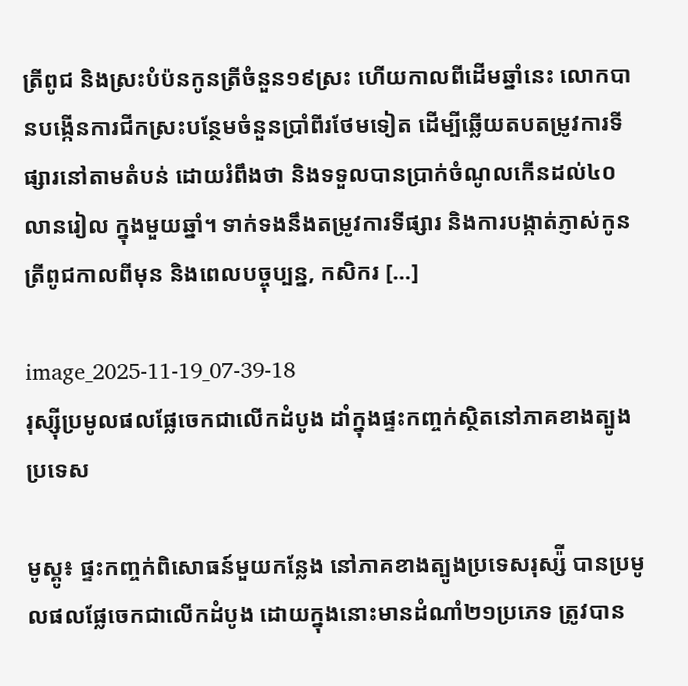ត្រីពូជ និងស្រះបំប៉នកូនត្រីចំនួន១៩ស្រះ ហើយកាលពីដើមឆ្នាំនេះ លោកបានបង្កើនការជីកស្រះបន្ថែមចំនួនប្រាំពីរថែមទៀត ដើម្បីឆ្លើយតបតម្រូវការទីផ្សារនៅតាមតំបន់ ដោយរំពឹងថា និងទទួលបានប្រាក់ចំណូលកើនដល់៤០លានរៀល ក្នុងមួយឆ្នាំ។ ទាក់ទងនឹងតម្រូវការទីផ្សារ និងការបង្កាត់ភ្ញាស់កូនត្រីពូជកាលពីមុន និងពេលបច្ចុប្បន្ន, កសិករ […]

image_2025-11-19_07-39-18
រុស្ស៊ីប្រមូលផលផ្លែចេកជាលើកដំបូង ដាំក្នុងផ្ទះកញ្ចក់ស្ថិតនៅភាគខាងត្បូងប្រទេស

មូស្គូ៖ ផ្ទះកញ្ចក់ពិសោធន៍មួយកន្លែង នៅភាគខាងត្បូងប្រទេសរុស្ស៉ី បានប្រមូលផលផ្លែចេកជាលើកដំបូង ដោយក្នុងនោះមានដំណាំ២១ប្រភេទ ត្រូវបាន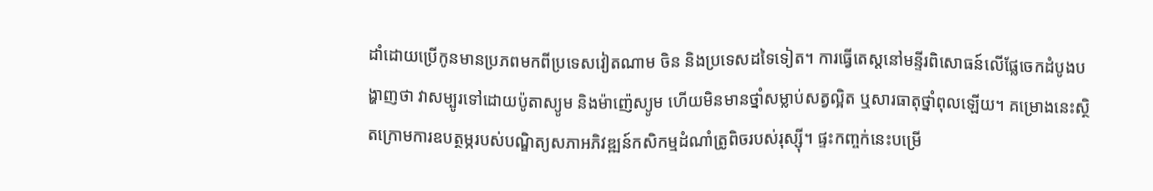ដាំដោយប្រើកូនមានប្រភពមកពីប្រទេសវៀតណាម ចិន និងប្រទេសដទៃទៀត។ ការធ្វើតេស្តនៅមន្ទីរពិសោធន៍លើផ្លែចេកដំបូងបង្ហាញថា វាសម្បូរទៅដោយប៉ូតាស្យូម និងម៉ាញ៉េស្យូម ហើយមិនមានថ្នាំសម្លាប់សត្វល្អិត ឬសារធាតុថ្នាំពុលឡើយ។ គម្រោងនេះស្ថិតក្រោមការឧបត្ថម្ភរបស់បណ្ឌិត្យសភាអភិវឌ្ឍន៍កសិកម្មដំណាំត្រូពិចរបស់រុស្ស៊ី។ ផ្ទះកញ្ចក់នេះបម្រើ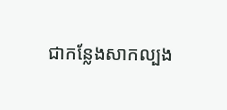ជាកន្លែងសាកល្បង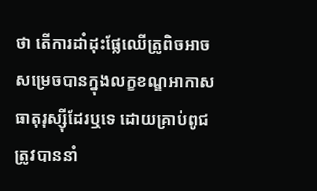ថា តើការដាំដុះផ្លែឈើត្រូពិចអាចសម្រេចបានក្នុងលក្ខខណ្ឌអាកាសធាតុរុស្ស៊ីដែរឬទេ ដោយគ្រាប់ពូជត្រូវបាននាំ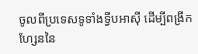ចូលពីប្រទេសទូទាំងទ្វីបអាស៊ី ដើម្បីពង្រីកហ្សែននៃ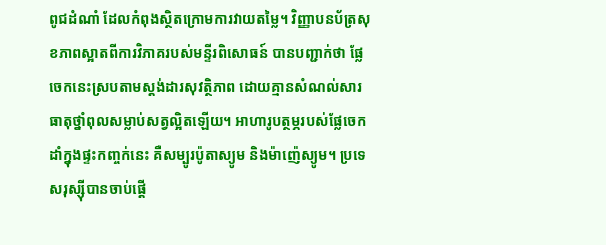ពូជដំណាំ ដែលកំពុងស្ថិតក្រោមការវាយតម្លៃ។ វិញ្ញាបនប័ត្រសុខភាពស្អាតពីការវិភាគរបស់មន្ទីរពិសោធន៍ បានបញ្ជាក់ថា ផ្លែចេកនេះស្របតាមស្តង់ដារសុវត្ថិភាព ដោយគ្មានសំណល់សារធាតុថ្នាំពុលសម្លាប់សត្វល្អិតឡើយ។ អាហារូបត្ថម្ភរបស់ផ្លែចេកដាំក្នុងផ្ទះកញ្ចក់នេះ គឺសម្បូរប៉ូតាស្យូម និងម៉ាញ៉េស្យូម។ ប្រទេសរុស្ស៊ីបានចាប់ផ្តើ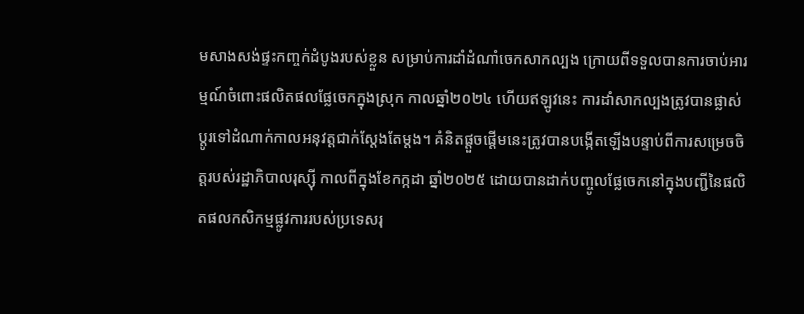មសាងសង់ផ្ទះកញ្ចក់ដំបូងរបស់ខ្លួន សម្រាប់ការដាំដំណាំចេកសាកល្បង ក្រោយពីទទួលបានការចាប់អារម្មណ៍ចំពោះផលិតផលផ្លែចេកក្នុងស្រុក កាលឆ្នាំ២០២៤ ហើយឥឡូវនេះ ការដាំសាកល្បងត្រូវបានផ្លាស់ប្តូរទៅដំណាក់កាលអនុវត្តជាក់ស្តែងតែម្តង។ គំនិតផ្តួចផ្តើមនេះត្រូវបានបង្កើតឡើងបន្ទាប់ពីការសម្រេចចិត្តរបស់រដ្ឋាភិបាលរុស្ស៊ី កាលពីក្នុងខែកក្កដា ឆ្នាំ២០២៥ ដោយបានដាក់បញ្ចូលផ្លែចេកនៅក្នុងបញ្ជីនៃផលិតផលកសិកម្មផ្លូវការរបស់ប្រទេសរុ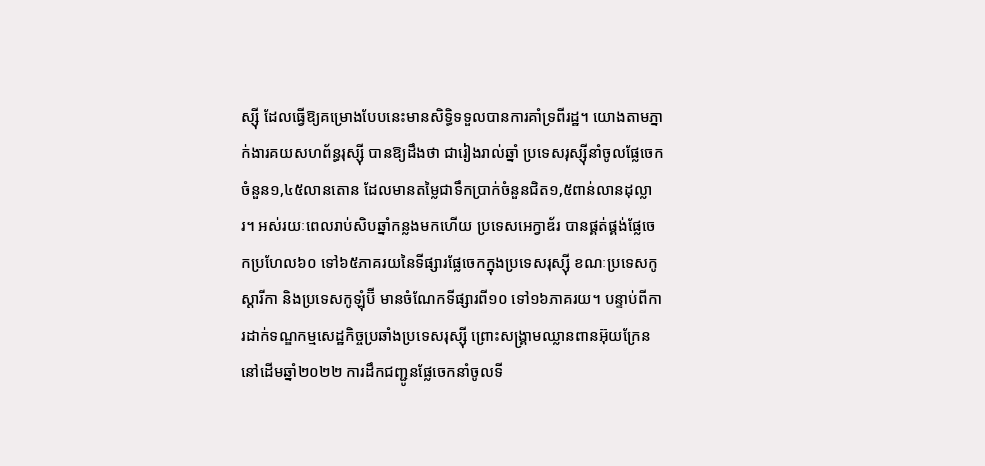ស្ស៊ី ដែលធ្វើឱ្យគម្រោងបែបនេះមានសិទ្ធិទទួលបានការគាំទ្រពីរដ្ឋ។ យោងតាមភ្នាក់ងារគយសហព័ន្ធរុស្ស៊ី បានឱ្យដឹងថា ជារៀងរាល់ឆ្នាំ ប្រទេសរុស្ស៊ីនាំចូលផ្លែចេកចំនួន១,៤៥លានតោន ដែលមានតម្លៃជាទឹកប្រាក់ចំនួនជិត១,៥ពាន់លានដុល្លារ។ អស់រយៈពេលរាប់សិបឆ្នាំកន្លងមកហើយ ប្រទេសអេក្វាឌ័រ បានផ្គត់ផ្គង់ផ្លែចេកប្រហែល៦០ ទៅ៦៥ភាគរយនៃទីផ្សារផ្លែចេកក្នុងប្រទេសរុស្ស៊ី ខណៈប្រទេសកូស្តារីកា និងប្រទេសកូឡុំប៊ី មានចំណែកទីផ្សារពី១០ ទៅ១៦ភាគរយ។ បន្ទាប់ពីការដាក់ទណ្ឌកម្មសេដ្ឋកិច្ចប្រឆាំងប្រទេសរុស្ស៊ី ព្រោះសង្គ្រាមឈ្លានពានអ៊ុយក្រែន នៅដើមឆ្នាំ២០២២ ការដឹកជញ្ជូនផ្លែចេកនាំចូលទី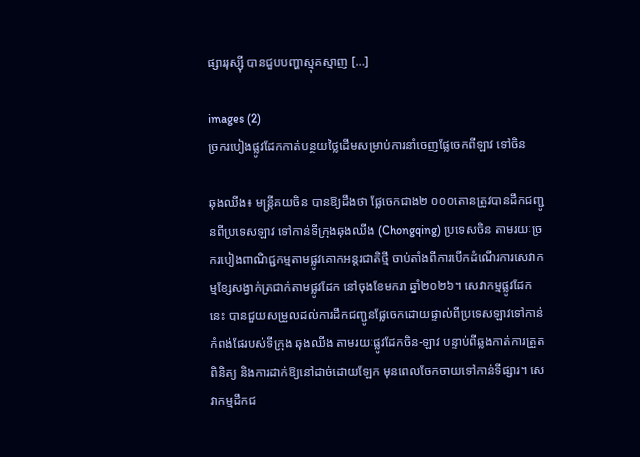ផ្សាររុស្ស៊ី បានជួបបញ្ហាស្មុគស្មាញ […]

images (2)
ច្រករបៀងផ្លូវដែកកាត់បន្ថយថ្លៃដើមសម្រាប់ការនាំចេញផ្លែចេកពីឡាវ ទៅចិន

ឆុងឈីង៖ មន្ត្រីគយចិន បានឱ្យដឹងថា ផ្លែចេកជាង២ ០០០តោនត្រូវបានដឹកជញ្ជូនពីប្រទេសឡាវ ទៅកាន់ទីក្រុងឆុងឈីង (Chongqing) ប្រទេសចិន តាមរយៈច្រករបៀងពាណិជ្ជកម្មតាមផ្លូវគោកអន្តរជាតិថ្មី ចាប់តាំងពីការបើកដំណើរការសេវាកម្មខ្សែសង្វាក់ត្រជាក់តាមផ្លូវដែក នៅចុងខែមករា ឆ្នាំ២០២៦។ សេវាកម្មផ្លូវដែកនេះ បានជួយសម្រួលដល់ការដឹកជញ្ជូនផ្លែចេកដោយផ្ទាល់ពីប្រទេសឡាវទៅកាន់កំពង់ផែរបស់ទីក្រុង ឆុងឈីង តាមរយៈផ្លូវដែកចិន-ឡាវ បន្ទាប់ពីឆ្លងកាត់ការត្រួតពិនិត្យ និងការដាក់ឱ្យនៅដាច់ដោយឡែក មុនពេលចែកចាយទៅកាន់ទីផ្សារ។ សេវាកម្មដឹកជ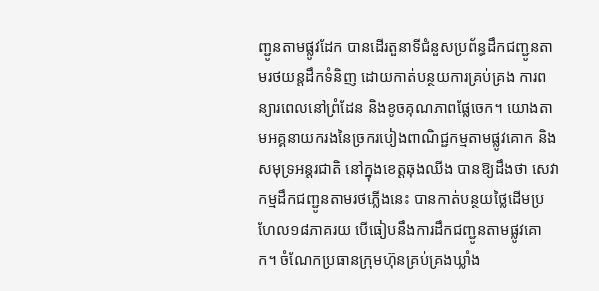ញ្ជូនតាមផ្លូវដែក បានដើរតួនាទីជំនួសប្រព័ន្ធដឹកជញ្ជូនតាមរថយន្តដឹកទំនិញ ដោយកាត់បន្ថយការគ្រប់គ្រង ការពន្យារពេលនៅព្រំដែន និងខូចគុណភាពផ្លែចេក។ យោងតាមអគ្គនាយករងនៃច្រករបៀងពាណិជ្ជកម្មតាមផ្លូវគោក និងសមុទ្រអន្តរជាតិ នៅក្នុងខេត្តឆុងឈីង បានឱ្យដឹងថា សេវាកម្មដឹកជញ្ជូនតាមរថភ្លើងនេះ បានកាត់បន្ថយថ្លៃដើមប្រហែល១៨ភាគរយ បើធៀបនឹងការដឹកជញ្ជូនតាមផ្លូវគោក។ ចំណែកប្រធានក្រុមហ៊ុនគ្រប់គ្រងឃ្លាំង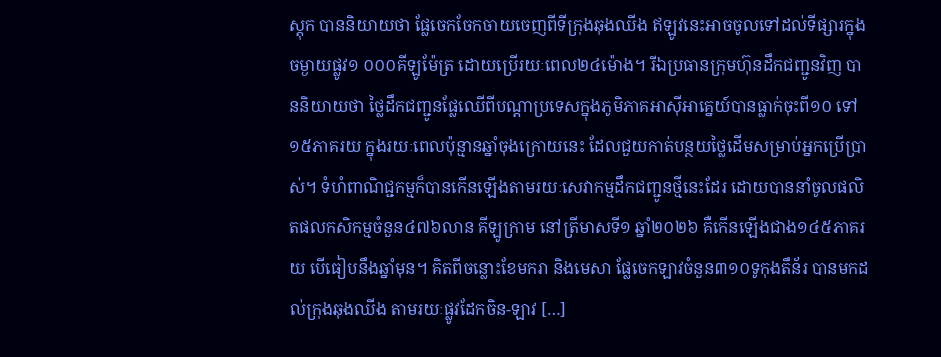ស្តុក បាននិយាយថា ផ្លែចេកចែកចាយចេញពីទីក្រុងឆុងឈីង ឥឡូវនេះអាចចូលទៅដល់ទីផ្សារក្នុងចម្ងាយផ្លូវ១ ០០០គីឡូម៉ែត្រ ដោយប្រើរយៈពេល២៤ម៉ោង។ រីឯប្រធានក្រុមហ៊ុនដឹកជញ្ជូនវិញ បាននិយាយថា ថ្លៃដឹកជញ្ជូនផ្លែឈើពីបណ្តាប្រទេសក្នុងភូមិភាគអាស៊ីអាគ្នេយ៍បានធ្លាក់ចុះពី១០ ទៅ១៥ភាគរយ ក្នុងរយៈពេលប៉ុន្មានឆ្នាំចុងក្រោយនេះ ដែលជួយកាត់បន្ថយថ្លៃដើមសម្រាប់អ្នកប្រើប្រាស់។ ទំហំពាណិជ្ជកម្មក៏បានកើនឡើងតាមរយៈសេវាកម្មដឹកជញ្ជូនថ្មីនេះដែរ ដោយបាននាំចូលផលិតផលកសិកម្មចំនួន៤៧៦លាន គីឡូក្រាម នៅត្រីមាសទី១ ឆ្នាំ២០២៦ គឺកើនឡើងជាង១៤៥ភាគរយ បើធៀបនឹងឆ្នាំមុន។ គិតពីចន្លោះខែមករា និងមេសា ផ្លែចេកឡាវចំនួន៣១០ទូកុងតឹន័រ បានមកដល់ក្រុងឆុងឈីង តាមរយៈផ្លូវដែកចិន-ឡាវ […]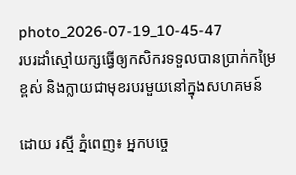photo_2026-07-19_10-45-47
របរដាំស្មៅយក្សធ្វើឲ្យកសិករទទួលបានប្រាក់កម្រៃខ្ពស់ និងក្លាយជាមុខរបរមួយនៅក្នុងសហគមន៍

ដោយ រស្មី ភ្នំពេញ៖ អ្នកបច្ចេ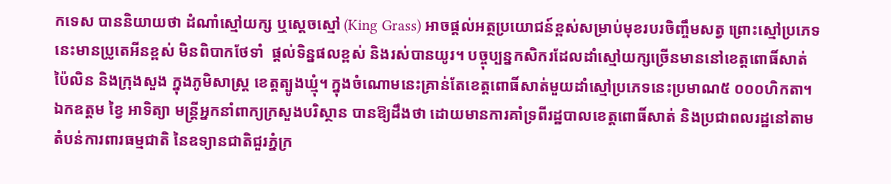កទេស បាននិយាយថា ដំណាំស្មៅយក្ស ឬស្តេចស្មៅ (King Grass) អាចផ្តល់អត្ថប្រយោជន៍ខ្ពស់សម្រាប់មុខរបរចិញ្ចឹមសត្វ ព្រោះស្មៅប្រភេទនេះមានប្រូតេអីនខ្ពស់ មិនពិបាកថែទាំ  ផ្តល់ទិន្នផលខ្ពស់ និងរស់បានយូរ។ បច្ចុប្បន្នកសិករដែលដាំស្មៅយក្សច្រើនមាននៅខេត្តពោធិ៍សាត់ ប៉ៃលិន និងក្រុងសួង ក្នុងភូមិសាស្រ្ត ខេត្តត្បូងឃ្មុំ។ ក្នុងចំណោមនេះគ្រាន់តែខេត្តពោធិ៍សាត់មួយដាំស្មៅប្រភេទនេះប្រមាណ៥ ០០០ហិកតា។ ឯកឧត្តម ខ្វៃ អាទិត្យា មន្រ្តីអ្នកនាំពាក្យក្រសួងបរិស្ថាន បានឱ្យដឹងថា ដោយមានការគាំទ្រពីរដ្ឋបាលខេត្តពោធិ៍សាត់ និងប្រជាពលរដ្ឋនៅតាមតំបន់ការពារធម្មជាតិ នៃឧទ្យានជាតិជួរភ្នំក្រ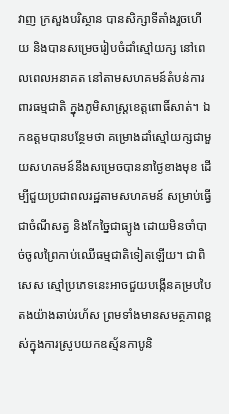វាញ ក្រសួងបរិស្ថាន បានសិក្សាទីតាំងរួចហើយ និងបានសម្រេចរៀបចំដាំស្មៅយក្ស នៅពេលពេលអនាគត នៅតាមសហគមន៍តំបន់ការពារធម្មជាតិ ក្នុងភូមិសាស្រ្តខេត្តពោធិ៍សាត់។ ឯកឧត្តមបានបន្ថែមថា គម្រោងដាំស្មៅយក្សជាមួយសហគមន៍នឹងសម្រេចបាននាថ្ងៃខាងមុខ ដើម្បីជួយប្រជាពលរដ្ឋតាមសហគមន៍ សម្រាប់ធ្វើជាចំណីសត្វ និងកែច្នៃជាធ្យូង ដោយមិនចាំបាច់ចូលព្រៃកាប់ឈើធម្មជាតិទៀតឡើយ។ ជាពិសេស ស្មៅប្រភេទនេះអាចជួយបង្កើនគម្របបៃតងយ៉ាងឆាប់រហ័ស ព្រមទាំងមានសមត្ថភាពខ្ពស់ក្នុងការស្រូបយកឧស្ម័នកាបូនិ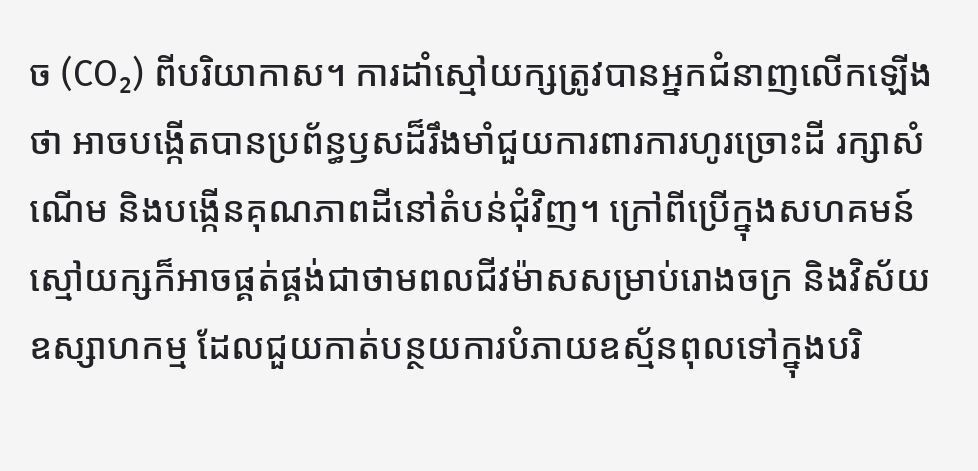ច (CO₂) ពីបរិយាកាស។ ការដាំស្មៅយក្សត្រូវបានអ្នកជំនាញលើកឡើងថា អាចបង្កើតបានប្រព័ន្ធឫសដ៏រឹងមាំជួយការពារការហូរច្រោះដី រក្សាសំណើម និងបង្កើនគុណភាពដីនៅតំបន់ជុំវិញ។ ក្រៅពីប្រើក្នុងសហគមន៍ ស្មៅយក្សក៏អាចផ្គត់ផ្គង់ជាថាមពលជីវម៉ាសសម្រាប់រោងចក្រ និងវិស័យឧស្សាហកម្ម ដែលជួយកាត់បន្ថយការបំភាយឧស្ម័នពុលទៅក្នុងបរិ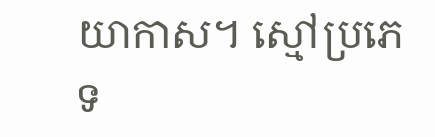យាកាស។ ស្មៅប្រភេទ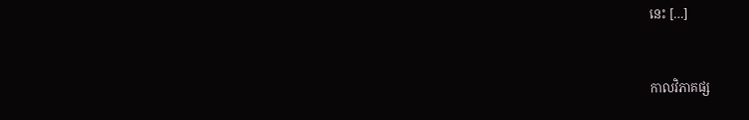នេះ […]


កាលវិភាគផ្ស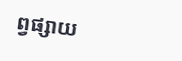ព្វផ្សាយ